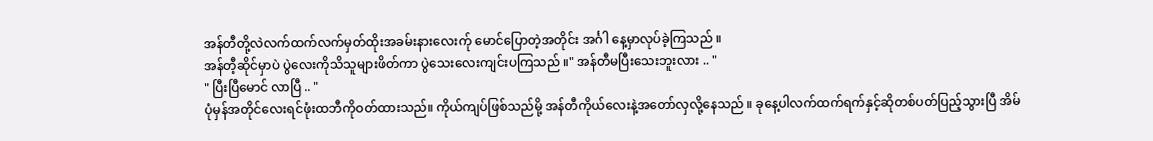အန်တီတို့လဲလက်ထက်လက်မှတ်ထိုးအခမ်းနားလေးက်ု မောင်ပြောတဲ့အတိုင်း အင်္ဂါ နေ့မှာလုပ်ခဲ့ကြသည် ။
အန်တီ့ဆိုင်မှာပဲ ပွဲလေးကိုသိသူများဖိတ်ကာ ပွဲသေးလေးကျင်းပကြသည် ။" အန်တီမပြီးသေးဘူးလား .. "
" ပြီးပြီမောင် လာပြီ .. "
ပုံမှန်အတိုင်လေးရင်ဖုံးထဘီကိုဝတ်ထားသည်။ ကိုယ်ကျပ်ဖြစ်သည်မို့ အန်တီကိုယ်လေးနဲ့အတော်လှလို့နေသည် ။ ခုနေ့ပါလက်ထက်ရက်နှင့်ဆိုတစ်ပတ်ပြည့်သွားပြီ အိမ်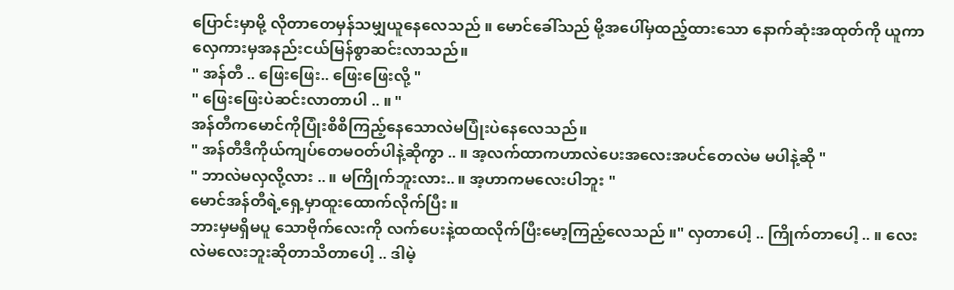ပြောင်းမှာမို့ လိုတာတေမှန်သမျှယူနေလေသည် ။ မောင်ခေါ်သည် မို့အပေါ်မှထည့်ထားသော နောက်ဆုံးအထုတ်ကို ယူကာလှေကားမှအနည်းငယ်မြန်စွာဆင်းလာသည်။
" အန်တီ .. ဖြေးဖြေး.. ဖြေးဖြေးလို့ "
" ဖြေးဖြေးပဲဆင်းလာတာပါ .. ။ "
အန်တီကမောင်ကိုပြုံးစိစိကြည့်နေသောလဲမပြုံးပဲနေလေသည်။
" အန်တီဒီကိုယ်ကျပ်တေမဝတ်ပါနဲ့ဆိုကွာ .. ။ အ့လက်ထာကဟာလဲပေးအလေးအပင်တေလဲမ မပါနဲ့ဆို "
" ဘာလဲမလှလို့လား .. ။ မကြိုက်ဘူးလား.. ။ အ့ဟာကမလေးပါဘူး "
မောင်အန်တီရဲ့ရှေ့မှာထူးထောက်လိုက်ပြီး ။
ဘားမှမရှိမပူ သောဗိုက်လေးကို လက်ပေးနဲ့ထထလိုက်ပြီးမော့ကြည့်လေသည် ။" လှတာပေါ့ .. ကြိုက်တာပေါ့ .. ။ လေးလဲမလေးဘူးဆိုတာသိတာပေါ့ .. ဒါမဲ့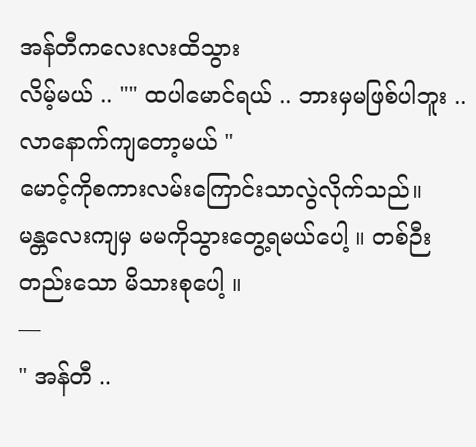အန်တီကလေးလးထိသွား
လိမ့်မယ် .. "" ထပါမောင်ရယ် .. ဘားမှမဖြစ်ပါဘူး .. လာနောက်ကျတော့မယ် "
မောင့်ကိုစကားလမ်းကြောင်းသာလွဲလိုက်သည်။
မန္တလေးကျမှ မမကိုသွားတွေ့ရမယ်ပေါ့ ။ တစ်ဉီးတည်းသော မိသားစုပေါ့ ။
—
" အန်တီ ..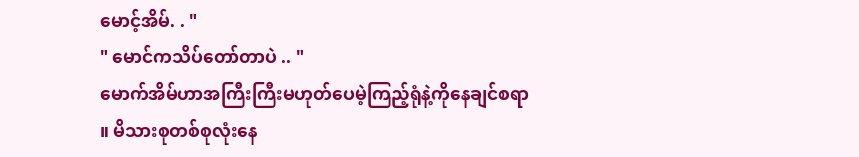မောင့်အိမ်. . "
" မောင်ကသိပ်တော်တာပဲ .. "
မောက်အိမ်ဟာအကြီးကြီးမဟုတ်ပေမဲ့ကြည့်ရုံနဲ့ကိုနေချင်စရာ ။ မိသားစုတစ်စုလုံးနေ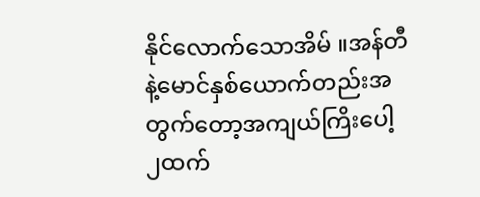နိုင်လောက်သောအိမ် ။အန်တီနဲ့မောင်နှစ်ယောက်တည်းအတွက်တော့အကျယ်ကြိးပေါ့ ၂ထက်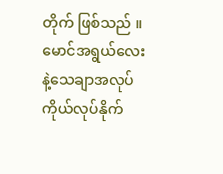တိုက် ဖြစ်သည် ။ မောင်အရွယ်လေးနဲ့သေချာအလုပ်ကိုယ်လုပ်နိုက်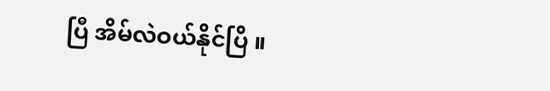ပြီ အိမ်လဲဝယ်နိုင်ပြိ ။